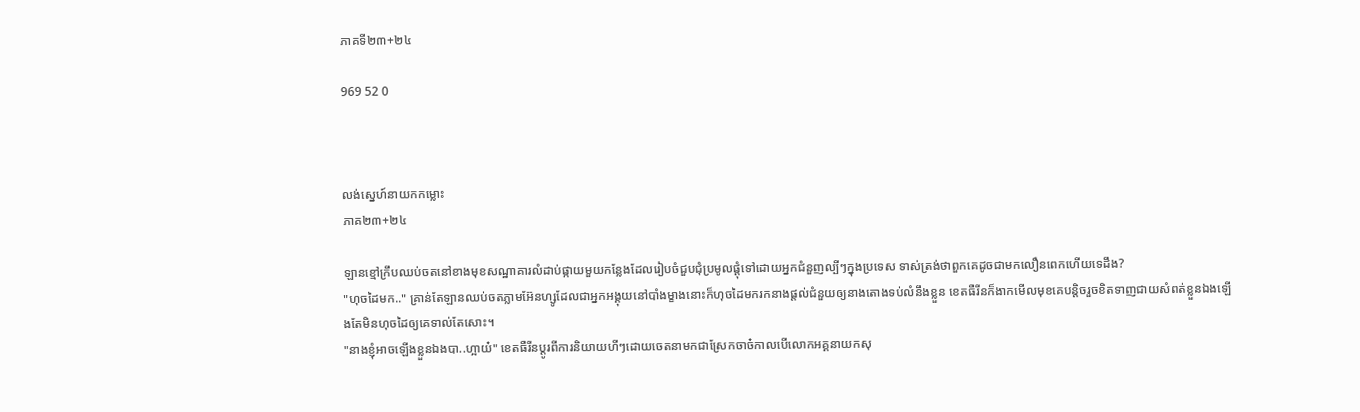ភាគទី២៣+២៤

969 52 0



លង់ស្នេហ៍នាយកកម្លោះ
ភាគ២៣+២៤

ឡានខ្មៅក្រឹបឈប់ចតនៅខាងមុខសណ្ឋាគារលំដាប់ផ្កាយមួយកន្លែងដែលរៀបចំជួបជុំប្រមូលផ្ដុំទៅដោយអ្នកជំនួញល្បីៗក្នុងប្រទេស ទាស់ត្រង់ថាពួកគេដូចជាមកលឿនពេកហើយទេដឹង?
"ហុចដៃមក.." គ្រាន់តែឡានឈប់ចតភ្លាមអ៊ែនហ្សូដែលជាអ្នកអង្គុយនៅបាំងម្ខាងនោះក៏ហុចដៃមករកនាងផ្ដល់ជំនួយឲ្យនាងតោងទប់លំនឹងខ្លួន ខេតធឺរីនក៏ងាកមើលមុខគេបន្តិចរួចខិតទាញជាយសំពត់ខ្លួនឯងឡើងតែមិនហុចដៃឲ្យគេទាល់តែសោះ។
"នាងខ្ញុំអាចឡើងខ្លួនឯងបា..ហ្អាយ៎" ខេតធឺរីនប្ដូរពីការនិយាយហីៗដោយចេតនាមកជាស្រែកចាច៎កាលបើលោកអគ្គនាយកសុ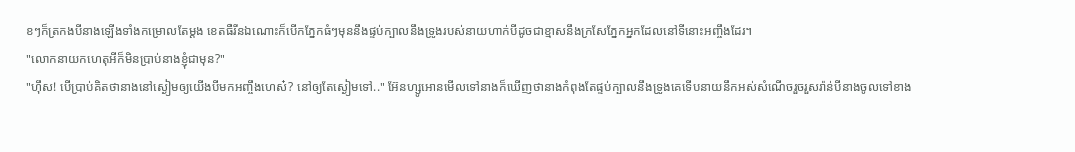ខៗក៏ត្រកងបីនាងឡើងទាំងកម្រោលតែម្ដង ខេតធឺរីនឯណោះក៏បើកភ្នែកធំៗមុននឹងផ្ទប់ក្បាលនឹងទ្រូងរបស់នាយហាក់បីដូចជាខ្មាសនឹងក្រសែភ្នែកអ្នកដែលនៅទីនោះអញ្ចឹងដែរ។
"លោកនាយកហេតុអីក៏មិនប្រាប់នាងខ្ញុំជាមុន?"
"ហ៊ឹស! បើប្រាប់គិតថានាងនៅស្ងៀមឲ្យយើងបីមកអញ្ចឹងហេស៎? នៅឲ្យតែស្ងៀមទៅ.." អ៊ែនហ្សូអោនមើលទៅនាងក៏ឃើញថានាងកំពុងតែផ្ទប់ក្បាលនឹងទ្រូងគេទើបនាយនឹកអស់សំណើចរួចរួសរ៉ាន់បីនាងចូលទៅខាង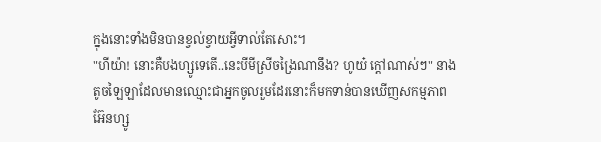ក្នុងនោះទាំងមិនបានខ្វល់ខ្វាយអ្វីទាល់តែសោះ។
"ហីយ៉ា! នោះគឺបងហ្សូទេតើ..នេះបីមីស្រីចង្រៃណានឹង? ហូយ៎ ក្ដៅណាស់ៗ" នាងតូចឡៃឡាដែលមានឈ្មោះជាអ្នកចូលរួមដែរនោះក៏មកទាន់បានឃើញសកម្មភាពអ៊ែនហ្សូ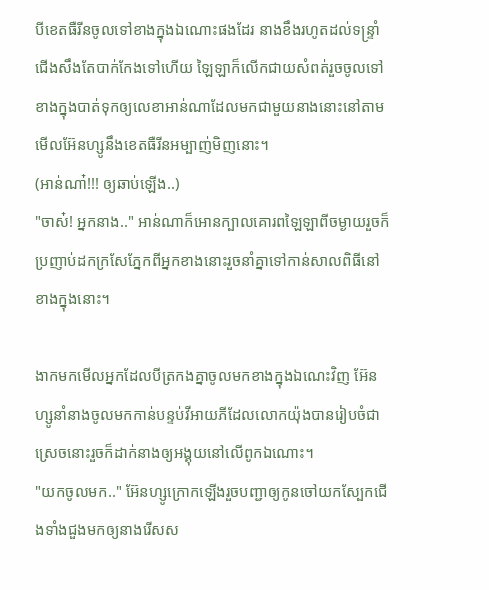បីខេតធឺរីនចូលទៅខាងក្នុងឯណោះផងដែរ នាងខឹងរហូតដល់ទន្ទ្រាំជើងសឹងតែបាក់កែងទៅហើយ ឡៃឡាក៏លើកជាយសំពត់រួចចូលទៅខាងក្នុងបាត់ទុកឲ្យលេខាអាន់ណាដែលមកជាមួយនាងនោះនៅតាមមើលអ៊ែនហ្សូនឹងខេតធឺរីនអម្បាញ់មិញនោះ។
(អាន់ណា៎!!! ឲ្យឆាប់ឡើង..)
"ចាស៎! អ្នកនាង.." អាន់ណាក៏អោនក្បាលគោរពឡៃឡាពីចម្ងាយរួចក៏ប្រញាប់ដកក្រសែភ្នែកពីអ្នកខាងនោះរួចនាំគ្នាទៅកាន់សាលពិធីនៅខាងក្នុងនោះ។

ងាកមកមើលអ្នកដែលបីត្រកងគ្នាចូលមកខាងក្នុងឯណេះវិញ អ៊ែនហ្សូនាំនាងចូលមកកាន់បន្ទប់វីអាយភីដែលលោកយ៉ុងបានរៀបចំជាស្រេចនោះរួចក៏ដាក់នាងឲ្យអង្គុយនៅលើពូកឯណោះ។
"យកចូលមក.." អ៊ែនហ្សូក្រោកឡើងរួចបញ្ជាឲ្យកូនចៅយកស្បែកជើងទាំងជួងមកឲ្យនាងរើសស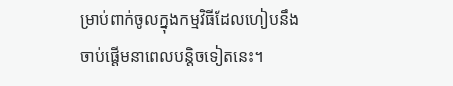ម្រាប់ពាក់ចូលក្នុងកម្មវិធីដែលហៀបនឹងចាប់ផ្ដើមនាពេលបន្តិចទៀតនេះ។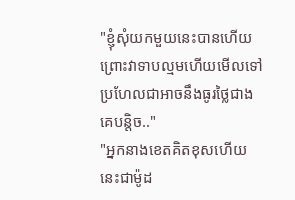"ខ្ញុំសុំយកមួយនេះបានហើយព្រោះវាទាបល្មមហើយមើលទៅប្រហែលជាអាចនឹងធូរថ្លៃជាងគេបន្តិច.."
"អ្នកនាងខេតគិតខុសហើយនេះជាម៉ូដ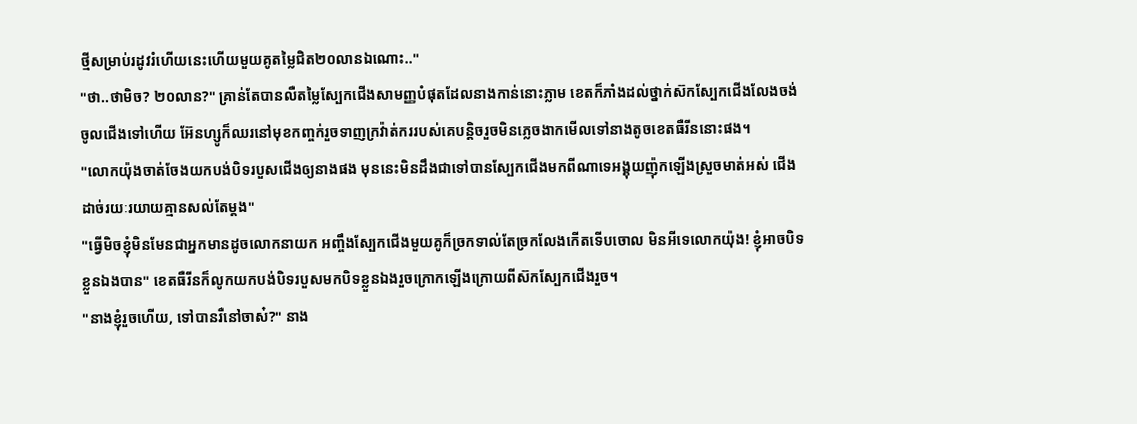ថ្មីសម្រាប់រដូវរំហើយនេះហើយមួយគូតម្លៃជិត២០លានឯណោះ.."
"ថា..ថាមិច? ២០លាន?" គ្រាន់តែបានលឺតម្លៃស្បែកជើងសាមញ្ញបំផុតដែលនាងកាន់នោះភ្លាម ខេតក៏ភាំងដល់ថ្នាក់ស៊កស្បែកជើងលែងចង់ចូលជើងទៅហើយ អ៊ែនហ្សូក៏ឈរនៅមុខកញ្ចក់រួចទាញក្រវ៉ាត់កររបស់គេបន្តិចរួចមិនភ្លេចងាកមើលទៅនាងតូចខេតធឺរីននោះផង។
"លោកយ៉ុងចាត់ចែងយកបង់បិទរបួសជើងឲ្យនាងផង មុននេះមិនដឹងជាទៅបានស្បែកជើងមកពីណាទេអង្គុយញ៉ុកឡើងស្រួចមាត់អស់ ជើងដាច់រយៈរយាយគ្មានសល់តែម្ដង"
"ធ្វើមិចខ្ញុំមិនមែនជាអ្នកមានដូចលោកនាយក អញ្ចឹងស្បែកជើងមួយគូក៏ច្រកទាល់តែច្រកលែងកើតទើបចោល មិនអីទេលោកយ៉ុង! ខ្ញុំអាចបិទខ្លួនឯងបាន" ខេតធឺរីនក៏លូកយកបង់បិទរបួសមកបិទខ្លួនឯងរួចក្រោកឡើងក្រោយពីស៊កស្បែកជើងរួច។
"នាងខ្ញុំរួចហើយ, ទៅបានរឺនៅចាស៎?" នាង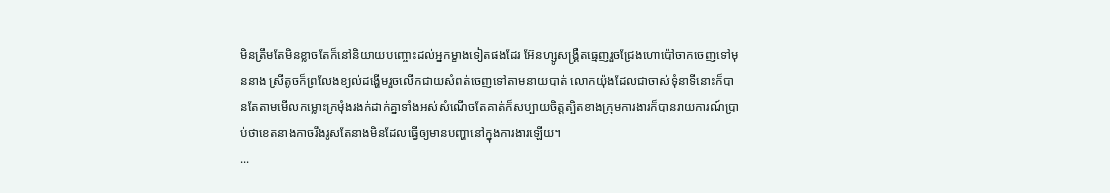មិនត្រឹមតែមិនខ្លាចតែក៏នៅនិយាយបញ្ចោះដល់អ្នកម្ខាងទៀតផងដែរ អ៊ែនហ្សូសង្គ្រឺតធ្មេញរួចជ្រែងហោប៉ៅចាកចេញទៅមុននាង ស្រីតូចក៏ព្រលែងខ្យល់ដង្ហើមរួចលើកជាយសំពត់ចេញទៅតាមនាយបាត់ លោកយ៉ុងដែលជាចាស់ទុំនាទីនោះក៏បានតែតាមមើលកម្លោះក្រមុំងរងក់ដាក់គ្នាទាំងអស់សំណើចតែគាត់ក៏សប្បាយចិត្តត្បិតខាងក្រុមការងារក៏បានរាយការណ៍ប្រាប់ថាខេតនាងកាចរឹងរូសតែនាងមិនដែលធ្វើឲ្យមានបញ្ហានៅក្នុងការងារឡើយ។
...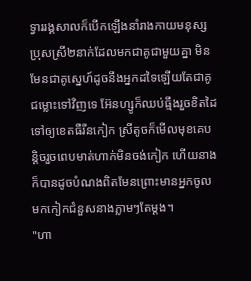ទ្វាររង្គសាលក៏បើកឡើងនាំរាងកាយមនុស្សប្រុសស្រី២នាក់ដែលមកជាគូជាមួយគ្នា មិនមែនជាគូស្នេហ៍ដូចនឹងអ្នកដទៃឡើយតែជាគូជម្លោះទៅវិញទេ អ៊ែនហ្សូក៏ឈប់ធ្មឹងរួចខិតដៃទៅឲ្យខេតធឺរីនកៀក ស្រីតូចក៏មើលមុខគេបន្តិចរួចពេបមាត់ហាក់មិនចង់កៀក ហើយនាងក៏បានដូចបំណងពិតមែនព្រោះមានអ្នកចូលមកកៀកជំនួសនាងភ្លាមៗតែម្ដង។
"ហា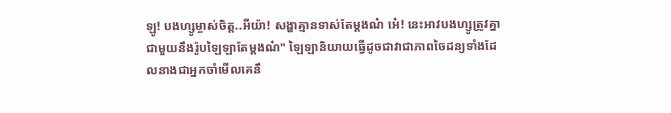ឡូ! បងហ្សូម្ចាស់ចិត្ត..អីយ៉ា! សង្ហាគ្មានទាស់តែម្ដងណ៎ អេ៎! នេះអាវបងហ្សូត្រូវគ្នាជាមួយនឹងរ៉ូបឡៃឡាតែម្ដងណ៎" ឡៃឡានិយាយធ្វើដូចជាវាជាភាពចៃដន្យទាំងដែលនាងជាអ្នកចាំមើលគេនឹ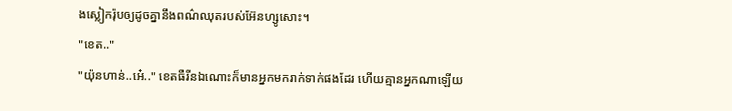ងស្លៀករ៉ុបឲ្យដូចគ្នានឹងពណ៌ឈុតរបស់អ៊ែនហ្សូសោះ។
"ខេត.."
"យ៉ុនហាន់..អេ៎.." ខេតធឺរីនឯណោះក៏មានអ្នកមករាក់ទាក់ផងដែរ ហើយគ្មានអ្នកណាឡើយ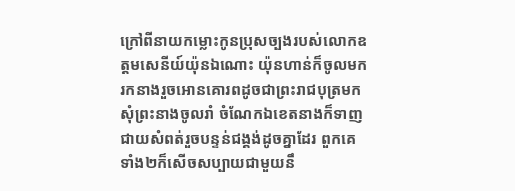ក្រៅពីនាយកម្លោះកូនប្រុសច្បងរបស់លោកឧត្តមសេនីយ៍យ៉ុនឯណោះ យ៉ុនហាន់ក៏ចូលមករកនាងរួចអោនគោរពដូចជាព្រះរាជបុត្រមកសុំព្រះនាងចូលរាំ ចំណែកឯខេតនាងក៏ទាញជាយសំពត់រួចបន្ទន់ជង្គង់ដូចគ្នាដែរ ពួកគេទាំង២ក៏សើចសប្បាយជាមួយនឹ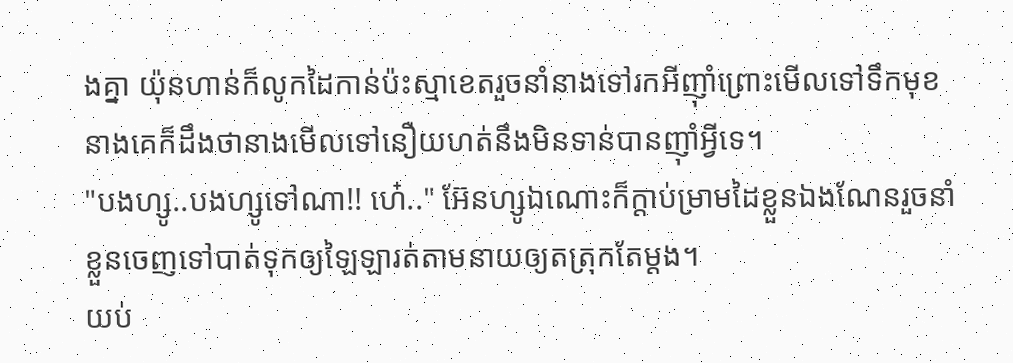ងគ្នា យ៉ុនហាន់ក៏លូកដៃកាន់ប៉ះស្មាខេតរួចនាំនាងទៅរកអីញ៊ាំព្រោះមើលទៅទឹកមុខនាងគេក៏ដឹងថានាងមើលទៅនឿយហត់នឹងមិនទាន់បានញ៊ាំអ្វីទេ។
"បងហ្សូ..បងហ្សូទៅណា!! ហេ៎.." អ៊ែនហ្សូឯណោះក៏ក្ដាប់ម្រាមដៃខ្លួនឯងណែនរួចនាំខ្លួនចេញទៅបាត់ទុកឲ្យឡៃឡារត់តាមនាយឲ្យតត្រុកតែម្ដង។
យប់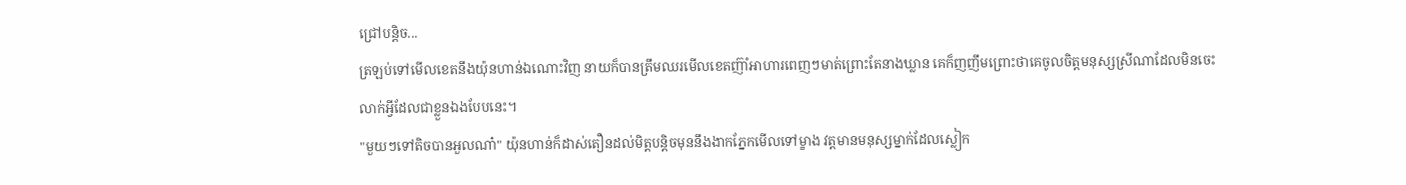ជ្រៅបន្តិច...
ត្រឡប់ទៅមើលខេតនឹងយ៉ុនហាន់ឯណោះវិញ នាយក៏បានត្រឹមឈរមើលខេតញ៊ាំអាហារពេញៗមាត់ព្រោះតែនាងឃ្លាន គេក៏ញញឹមព្រោះថាគេចូលចិត្តមនុស្សស្រីណាដែលមិនចេះលាក់អ្វីដែលជាខ្លួនឯងបែបនេះ។
"មួយៗទៅតិចបានអួលណា៎" យ៉ុនហាន់ក៏ដាស់តឿនដល់មិត្តបន្តិចមុននឹងងាកភ្នែកមើលទៅម្ខាង វត្តមានមនុស្សម្នាក់ដែលស្លៀក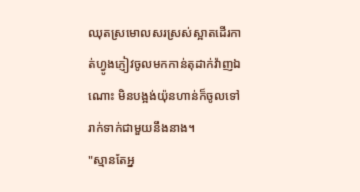ឈុតស្រមោលសរស្រស់ស្អាតដើរកាត់ហ្វូងភ្ញៀវចូលមកកាន់តុដាក់វ៉ាញឯណោះ មិនបង្អង់យ៉ុនហាន់ក៏ចូលទៅរាក់ទាក់ជាមួយនឹងនាង។
"ស្មានតែអ្ន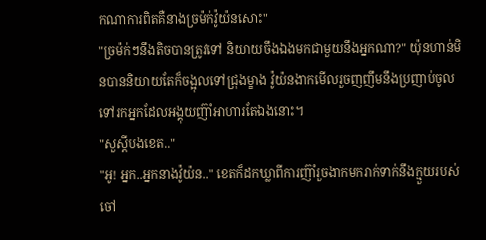កណាការពិតគឺនាងច្រម៉ក់វ៉ូយ៉នសោះ"
"ច្រម៉ក់ៗនឹងតិចបានត្រូវទៅ និយាយចឹងឯងមកជាមួយនឹងអ្នកណា?" យ៉ុនហាន់មិនបាននិយាយតែក៏ចង្អុលទៅជ្រុងម្ខាង វ៉ូយ៉នងាកមើលរួចញញឹមនឹងប្រញាប់ចូលទៅរកអ្នកដែលអង្គុយញ៊ាំអាហារតែឯងនោះ។
"សួស្ដីបងខេត.."
"អូ! អ្នក..អ្នកនាងវ៉ូយ៉ន.." ខេតក៏ដកឃ្លាពីការញ៊ាំរួចងាកមករាក់ទាក់នឹងក្មួយរបស់ចៅ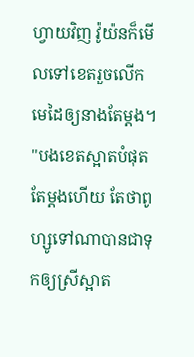ហ្វាយវិញ វ៉ូយ៉នក៏មើលទៅខេតរួចលើកមេដៃឲ្យនាងតែម្ដង។
"បងខេតស្អាតបំផុតតែម្ដងហើយ តែថាពូហ្សូទៅណាបានជាទុកឲ្យស្រីស្អាត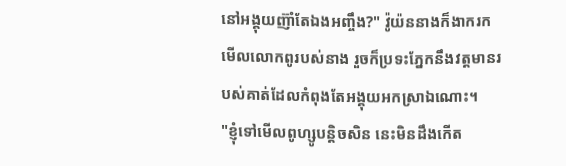នៅអង្គុយញ៊ាំតែឯងអញ្ចឹង?" វ៉ូយ៉ននាងក៏ងាករកមើលលោកពូរបស់នាង រួចក៏ប្រទះភ្នែកនឹងវត្តមានរបស់គាត់ដែលកំពុងតែអង្គុយអកស្រាឯណោះ។
"ខ្ញុំទៅមើលពូហ្សូបន្តិចសិន នេះមិនដឹងកើត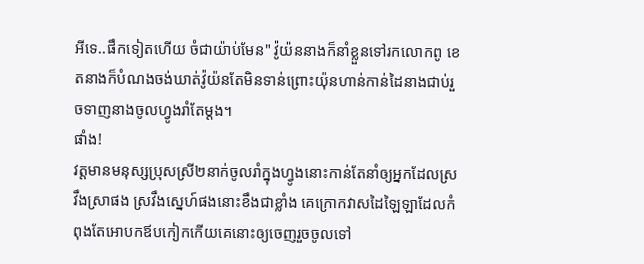អីទេ..ផឹកទៀតហើយ ចំជាយ៉ាប់មែន" វ៉ូយ៉ននាងក៏នាំខ្លួនទៅរកលោកពូ ខេតនាងក៏បំណងចង់ឃាត់វ៉ូយ៉នតែមិនទាន់ព្រោះយ៉ុនហាន់កាន់ដៃនាងជាប់រួចទាញនាងចូលហ្វូងរាំតែម្ដង។
ផាំង!
វត្តមានមនុស្សប្រុសស្រី២នាក់ចូលរាំក្នុងហ្វូងនោះកាន់តែនាំឲ្យអ្នកដែលស្រវឹងស្រាផង ស្រវឹងស្នេហ៍ផងនោះខឹងជាខ្លាំង គេក្រោកវាសដៃឡៃឡាដែលកំពុងតែអោបកឪបកៀកកើយគេនោះឲ្យចេញរួចចូលទៅ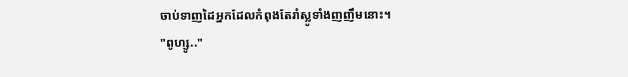ចាប់ទាញដៃអ្នកដែលកំពុងតែរាំស្លូទាំងញញឹមនោះ។
"ពូហ្សូ.."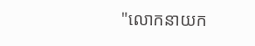"លោកនាយក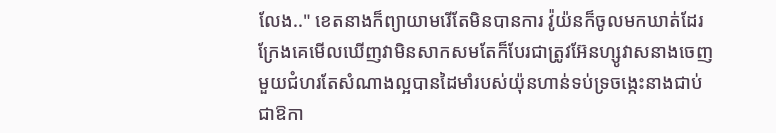លែង.." ខេតនាងក៏ព្យាយាមរើតែមិនបានការ វ៉ូយ៉នក៏ចូលមកឃាត់ដែរក្រែងគេមើលឃើញវាមិនសាកសមតែក៏បែរជាត្រូវអ៊ែនហ្សូវាសនាងចេញមួយជំហរតែសំណាងល្អបានដៃមាំរបស់យ៉ុនហាន់ទប់ទ្រចង្កេះនាងជាប់ ជាឱកា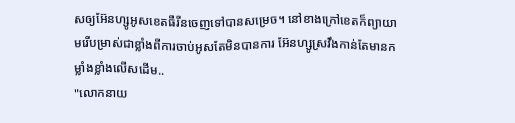សឲ្យអ៊ែនហ្សូអូសខេតធឺរីនចេញទៅបានសម្រេច។ នៅខាងក្រៅខេតក៏ព្យាយាមរើបម្រាស់ជាខ្លាំងពីការចាប់អូសតែមិនបានការ អ៊ែនហ្សូស្រវឹងកាន់តែមានកម្លាំងខ្លាំងលើសដើម..
"លោកនាយ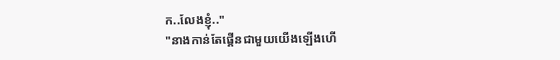ក..លែងខ្ញុំ.."
"នាងកាន់តែផ្គើនជាមួយយើងឡើងហើ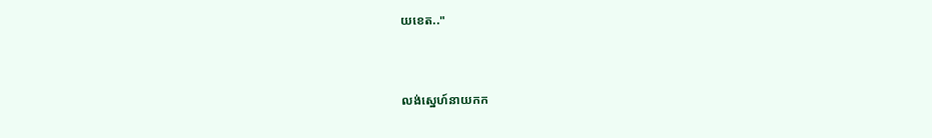យខេត.."


លង់ស្នេហ៍នាយកក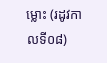ម្លោះ (រដូវកាលទី០៨)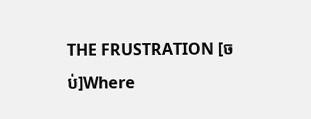THE FRUSTRATION [ចប់]Where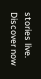stories live. Discover now